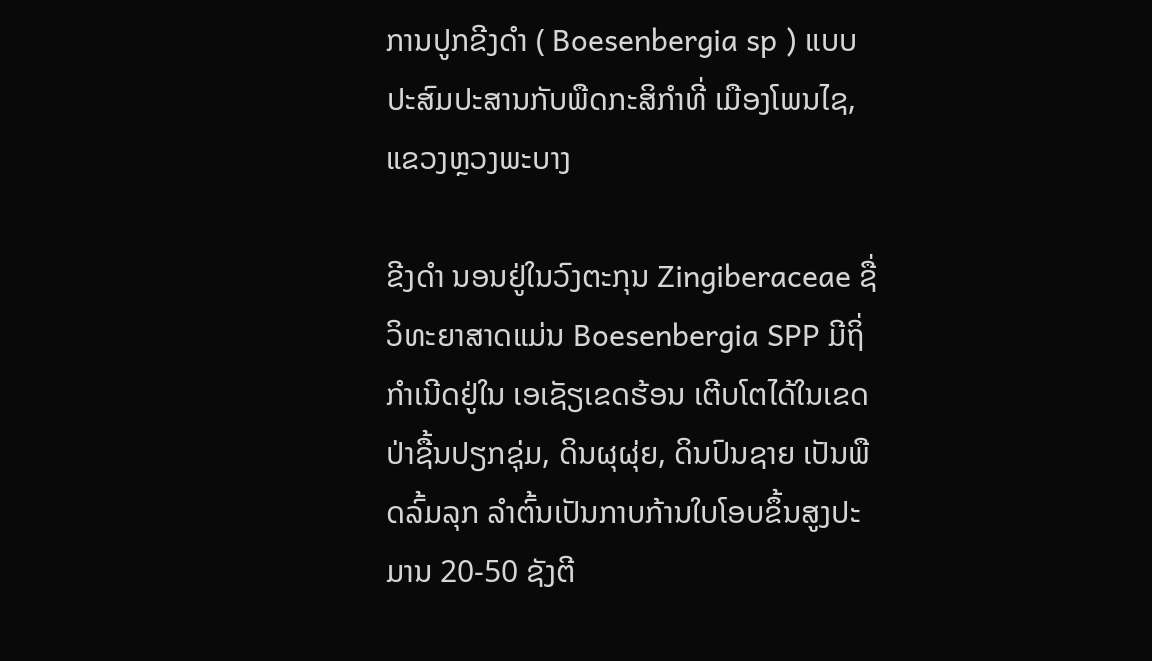ການປູກຂີງດຳ ( Boesenbergia sp ) ແບບປະສົມປະສານກັບພືດກະສິກຳທີ່ ເມືອງໂພນໄຊ, ແຂວງຫຼວງພະບາງ

ຂີງດຳ ນອນຢູ່ໃນວົງຕະກຸນ Zingiberaceae ຊື່ວິທະຍາສາດແມ່ນ Boesenbergia SPP ມີຖິ່ກຳເນີດຢູ່ໃນ ເອເຊັຽເຂດຮ້ອນ ເຕີບໂຕໄດ້ໃນເຂດປ່າຊື້ນປຽກຊຸ່ມ, ດິນຜຸຜຸ່ຍ, ດິນປົນຊາຍ ເປັນພືດລົ້ມລຸກ ລຳຕົ້ນເປັນກາບກ້ານໃບໂອບຂຶ້ນສູງປະມານ 20-50 ຊັງຕີ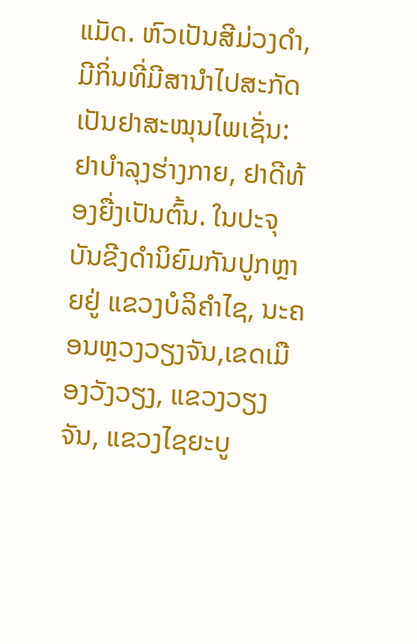ແມັດ. ຫົວເປັນສີມ່ວງດຳ, ມີກິ່ນທີ່ມີສານຳໄປສະກັດເປັນຢາສະໝຸນໄພເຊັ່ນ: ຢາບຳລຸງຮ່າງກາຍ, ຢາດີທ້ອງຍື່ງເປັນຕົ້ນ. ໃນປະຈຸບັນຂີງດຳນິຍົມກັນປູກຫຼາຍຢູ່ ແຂວງບໍລິຄຳໄຊ, ນະຄອນຫຼວງວຽງຈັນ,ເຂດເມືອງວັງວຽງ, ແຂວງວຽງຈັນ, ແຂວງໄຊຍະບູ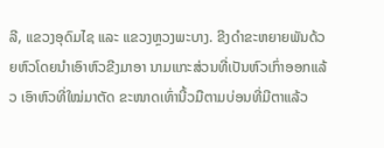ລີ, ແຂວງອຸດົມໄຊ ແລະ ແຂວງຫຼວງພະບາງ. ຂີງດຳຂະຫຍາຍພັນດ້ວຍຫົວໂດຍນຳເອົາຫົວຂີງມາອາ ນາມແກະສ່ວນທີ່ເປັນຫົວເກົ່າອອກແລ້ວ ເອົາຫົວທີ່ໃໝ່ມາຕັດ ຂະໜາດເທົ່ານີ້ວມືຕາມບ່ອນທີ່ມີຕາແລ້ວ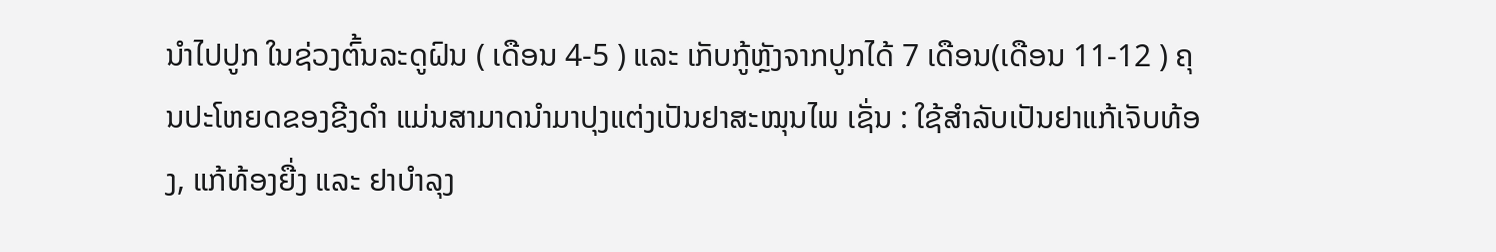ນຳໄປປູກ ໃນຊ່ວງຕົ້ນລະດູຝົນ ( ເດືອນ 4-5 ) ແລະ ເກັບກູ້ຫຼັງຈາກປູກໄດ້ 7 ເດືອນ(ເດືອນ 11-12 ) ຄຸນປະໂຫຍດຂອງຂີງດຳ ແມ່ນສາມາດນຳມາປຸງແຕ່ງເປັນຢາສະໝຸນໄພ ເຊັ່ນ : ໃຊ້ສໍາລັບເປັນຢາແກ້ເຈັບທ້ອງ, ແກ້ທ້ອງຍື່ງ ແລະ ຢາບຳລຸງ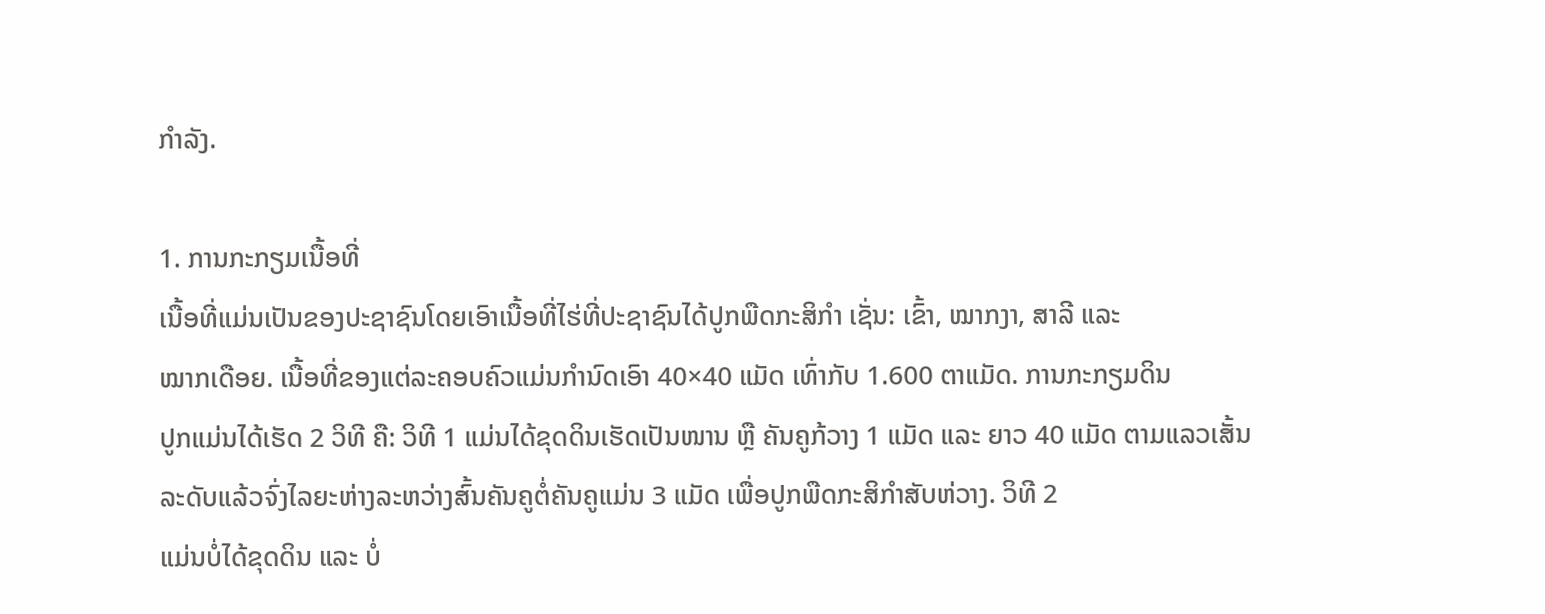ກຳລັງ.

1. ການກະກຽມເນື້ອທີ່
ເນື້ອທີ່ແມ່ນເປັນຂອງປະຊາຊົນໂດຍເອົາເນື້ອທີ່ໄຮ່ທີ່ປະຊາຊົນໄດ້ປູກພືດກະສິກຳ ເຊັ່ນ: ເຂົ້າ, ໝາກງາ, ສາລີ ແລະ
ໝາກເດືອຍ. ເນື້ອທີ່ຂອງແຕ່ລະຄອບຄົວແມ່ນກຳນົດເອົາ 40×40 ແມັດ ເທົ່າກັບ 1.600 ຕາແມັດ. ການກະກຽມດິນ
ປູກແມ່ນໄດ້ເຮັດ 2 ວິທີ ຄື: ວິທີ 1 ແມ່ນໄດ້ຂຸດດິນເຮັດເປັນໜານ ຫຼື ຄັນຄູກ້ວາງ 1 ແມັດ ແລະ ຍາວ 40 ແມັດ ຕາມແລວເສັ້ນລະດັບແລ້ວຈົ່ງໄລຍະຫ່າງລະຫວ່າງສົ້ນຄັນຄູຕໍ່ຄັນຄູແມ່ນ 3 ແມັດ ເພື່ອປູກພືດກະສິກຳສັບຫ່ວາງ. ວິທີ 2
ແມ່ນບໍ່ໄດ້ຂຸດດິນ ແລະ ບໍ່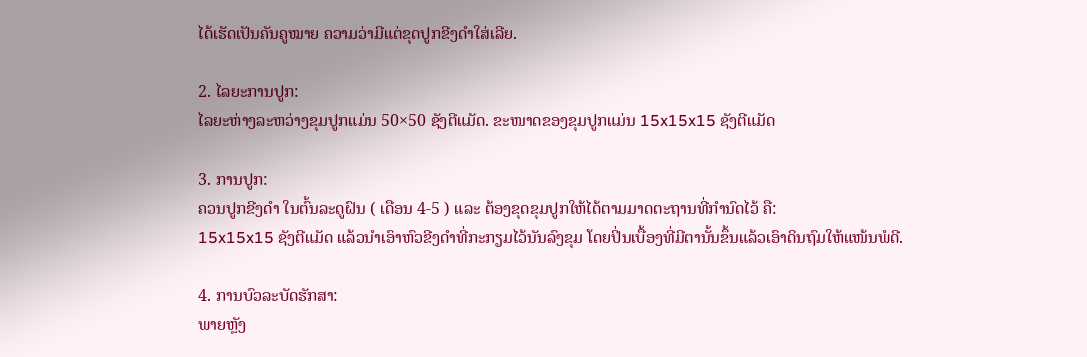ໄດ້ເຮັດເປັນຄັນຄູໝາຍ ຄວາມວ່າມີແຕ່ຂຸດປູກຂີງດຳໃສ່ເລີຍ.

2. ໄລຍະການປູກ:
ໄລຍະຫ່າງລະຫວ່າງຂຸມປູກແມ່ນ 50×50 ຊັງຕີແມັດ. ຂະໜາດຂອງຂຸມປູກແມ່ນ 15x15x15 ຊັງຕີແມັດ

3. ການປູກ:
ຄວນປູກຂີງດຳ ໃນຕົ້ນລະດູຝົນ ( ເດືອນ 4-5 ) ແລະ ຕ້ອງຂຸດຂຸມປູກໃຫ້ໄດ້ຕາມມາດຕະຖານທີ່ກຳນົດໄວ້ ຄື:
15x15x15 ຊັງຕີແມັດ ແລ້ວນຳເອົາຫົວຂີງດຳທີ່ກະກຽມໄວ້ນັນລົງຂຸມ ໂດຍປິ່ນເບື້ອງທີ່ມີຕານັ້ນຂຶ້ນແລ້ວເອົາດິນຖົມໃຫ້ແໜ້ນພໍດີ.

4. ການບົວລະບັດຮັກສາ:
ພາຍຫຼັງ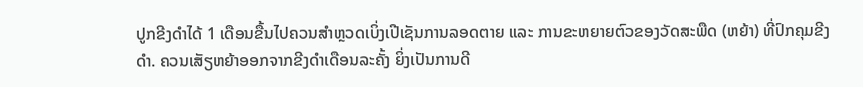ປູກຂີງດຳໄດ້ 1 ເດືອນຂື້ນໄປຄວນສຳຫຼວດເບິ່ງເປີເຊັນການລອດຕາຍ ແລະ ການຂະຫຍາຍຕົວຂອງວັດສະພືດ (ຫຍ້າ) ທີ່ປົກຄຸມຂີງດຳ. ຄວນເສັຽຫຍ້າອອກຈາກຂີງດຳເດືອນລະຄັ້ງ ຍິ່ງເປັນການດີ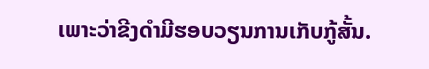ເພາະວ່າຂີງດຳມີຮອບວຽນການເກັບກູ້ສັ້ນ.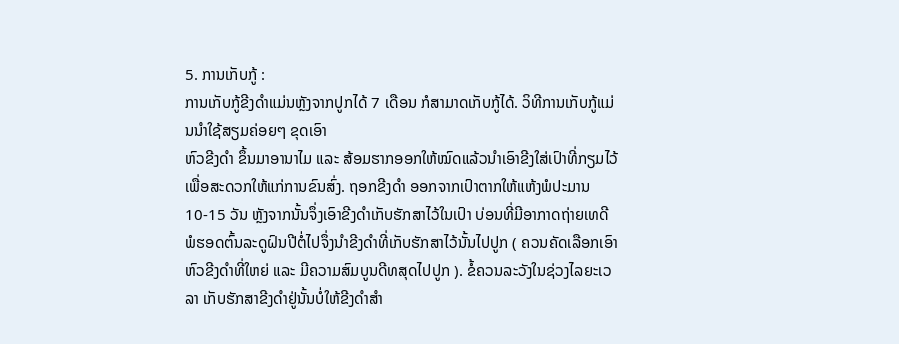5. ການເກັບກູ້ :
ການເກັບກູ້ຂີງດຳແມ່ນຫຼັງຈາກປູກໄດ້ 7 ເດືອນ ກໍສາມາດເກັບກູ້ໄດ້. ວິທີການເກັບກູ້ແມ່ນນຳໃຊ້ສຽມຄ່ອຍໆ ຂຸດເອົາ
ຫົວຂີງດຳ ຂຶ້ນມາອານາໄມ ແລະ ສ້ອມຮາກອອກໃຫ້ໝົດແລ້ວນຳເອົາຂີງໃສ່ເປົາທີ່ກຽມໄວ້ເພື່ອສະດວກໃຫ້ແກ່ການຂົນສົ່ງ. ຖອກຂີງດຳ ອອກຈາກເປົາຕາກໃຫ້ແຫ້ງພໍປະມານ 10-15 ວັນ ຫຼັງຈາກນັ້ນຈຶ່ງເອົາຂີງດຳເກັບຮັກສາໄວ້ໃນເປົາ ບ່ອນທີ່ມີອາກາດຖ່າຍເທດີ ພໍຮອດຕົ້ນລະດູຝົນປີຕໍ່ໄປຈຶ່ງນຳຂີງດຳທີ່ເກັບຮັກສາໄວ້ນັ້ນໄປປູກ ( ຄວນຄັດເລືອກເອົາຫົວຂີງດຳທີ່ໃຫຍ່ ແລະ ມີຄວາມສົມບູນດີທສຸດໄປປູກ ). ຂໍ້ຄວນລະວັງໃນຊ່ວງໄລຍະເວລາ ເກັບຮັກສາຂີງດຳຢູ່ນັ້ນບໍ່ໃຫ້ຂີງດຳສຳ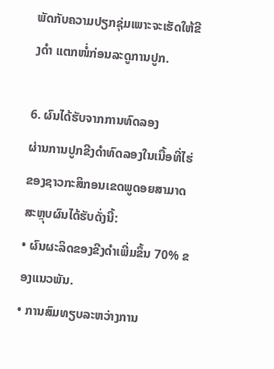ພັດກັບຄວາມປຽກຊຸ່ມເພາະຈະເຮັດໃຫ້ຂີງດຳ ແຕກໜໍ່ກ່ອນລະດູການປູກ.

6. ຜົນໄດ້ຮັບຈາກການທົດລອງ
ຜ່ານການປູກຂີງດຳທົດລອງໃນເນື້ອທີ່ໄຮ່ຂອງຊາວກະສິກອນເຂດພູດອຍສາມາດສະຫຼຸບຜົນໄດ້ຮັບດັ່ງນີ້:
• ຜົນຜະລິດຂອງຂີງດຳເພີ່ມຂຶ້ນ 70% ຂອງແນວພັນ.
• ການສົມທຽບລະຫວ່າງການ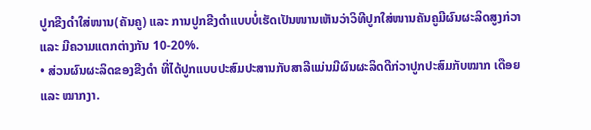ປູກຂີງດຳໃສ່ໜານ(ຄັນຄູ) ແລະ ການປູກຂີງດຳແບບບໍ່ເຮັດເປັນໜານເຫັນວ່າວິທີປູກໃສ່ໜານຄັນຄູມີຜົນຜະລິດສູງກ່ວາ ແລະ ມີຄວາມແຕກຕ່າງກັນ 10-20%.
• ສ່ວນຜົນຜະລິດຂອງຂີງດຳ ທີ່ໄດ້ປູກແບບປະສົມປະສານກັບສາລີແມ່ນມີຜົນຜະລິດດີກ່ວາປູກປະສົມກັບໝາກ ເດືອຍ ແລະ ໝາກງາ.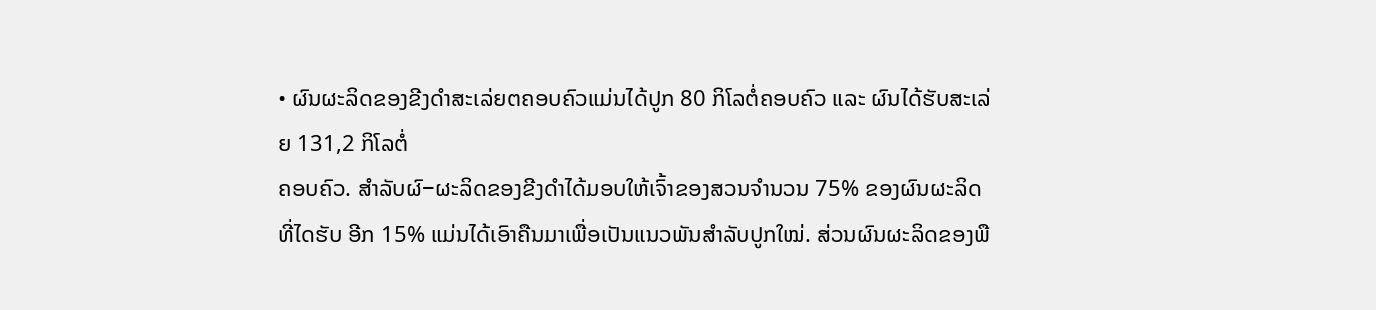• ຜົນຜະລິດຂອງຂີງດຳສະເລ່ຍຕຄອບຄົວແມ່ນໄດ້ປູກ 80 ກິໂລຕໍ່ຄອບຄົວ ແລະ ຜົນໄດ້ຮັບສະເລ່ຍ 131,2 ກິໂລຕໍ່
ຄອບຄົວ. ສຳລັບຜົ−ຜະລິດຂອງຂີງດຳໄດ້ມອບໃຫ້ເຈົ້າຂອງສວນຈຳນວນ 75% ຂອງຜົນຜະລິດທີ່ໄດຮັບ ອີກ 15% ແມ່ນໄດ້ເອົາຄືນມາເພື່ອເປັນແນວພັນສຳລັບປູກໃໝ່. ສ່ວນຜົນຜະລິດຂອງພື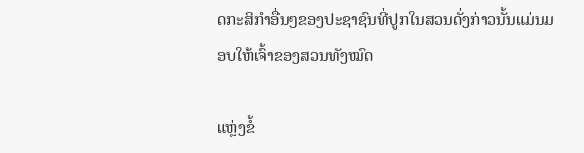ດກະສິກຳອື່ນໆຂອງປະຊາຊົນທີ່ປູກໃນສວນດັ່ງກ່າວນັ້ນແມ່ນມອບໃຫ້ເຈົ້າຂອງສວນທັງໝົດ

ແຫຼ່ງຂໍ້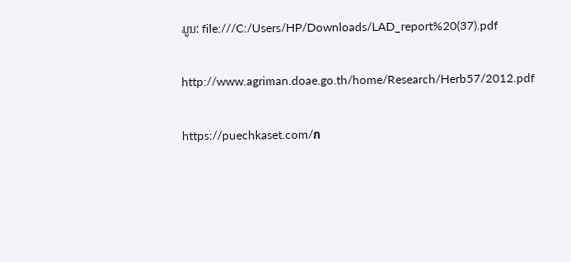ມູນ: file:///C:/Users/HP/Downloads/LAD_report%20(37).pdf

http://www.agriman.doae.go.th/home/Research/Herb57/2012.pdf

https://puechkaset.com/ก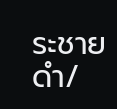ระชายดำ/